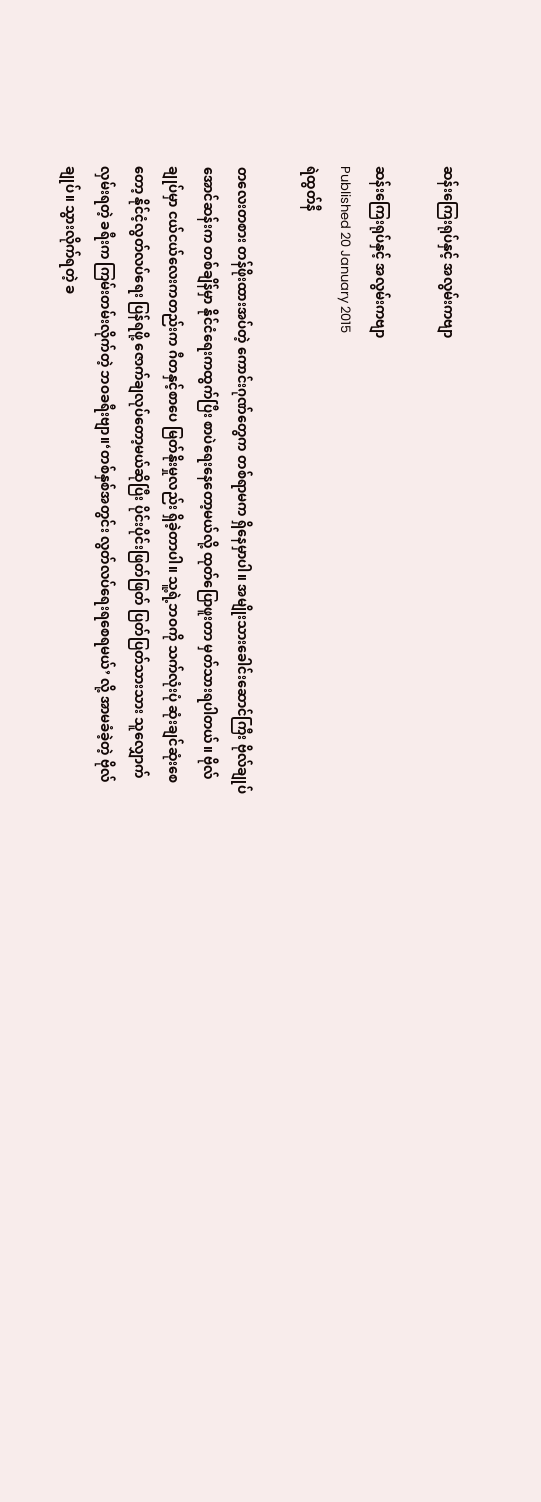ဆန်းကြေးရုပ်နှင့် အလွမ်းကဗျာ

ဆန်းကြေးရုပ်နှင့် အလွမ်းကဗျာ
Published 20 January 2015
ရဲထွတ်နီ

တလေးတစား တန်ဖိုးထားအပ်တဲ့ ကောင်းဂုဏ်တွေက တစ်ရာမက ရှိနေမှာပါ။ အမျိုးသားခေါင်းဆောင်ကြီး ဗိုလ်ချုပ်အောင်ဆန်းက တစ်ချိန်မှာ နိုင်ငံရေးကထွက်ပြီး စာပဲရေးနေတော့မယ်လို့ ထုတ်ပြောဖူးတာ မှတ်သားရပါတယ်။ ဗိုလ်ချုပ်မှာ ငယ်ငယ်လေးကတည်းက ဂီတနှင့်စာပေ မြတ်နိုးမှုလည်း ရှိခဲ့တာပါ။ သူ့ရဲ့ဘဝကို သက်လုံးပုံ ဆုံးချင်ဆုံးစေတော့ နိုင်ငံ့လွတ်လပ်ရေး ပြန်ရဖို့ ဇောက်ချလုပ်တော့မယ်ဆိုပြီး ပိုင်းပိုင်းဖြတ်ဖြတ် ပြတ်ပြတ်သားသား သူလျှောက်လှမ်းရတဲ့ ခရီးက ကြမ်းတမ်းလိုက်တဲ့ ဘဝခရီးဗျာ။‘တစ်နှစ်အတွင်း လွတ်လပ်ရေးရစေရမယ်’ လို့ အာမခံခဲ့တဲ့ ဗိုလ်ချုပ်။ သွားလိုက်ရတဲ့ ခ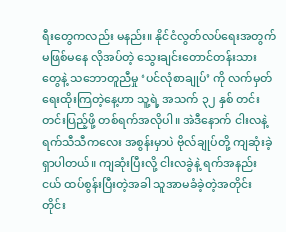ရီးတွေကလည်း မနည်း။ နိုင်ငံလွတ်လပ်ရေးအတွက် မဖြစ်မနေ လိုအပ်တဲ့ သွေးချင်းတောင်တန်းသားတွေနဲ့ သဘောတူညီမှု ‘ပင်လုံစာချုပ်’ ကို လက်မှတ်ရေးထိုးကြတဲ့နေ့ဟာ သူ့ရဲ့ အသက် ၃၂ နှစ် တင်းတင်းပြည့်ဖို့ တစ်ရက်အလိုပါ။ အဲဒီနောက် ငါးလနဲ့ ရက်သီသီကလေး အစွန်းမှာပဲ ဗိုလ်ချုပ်တို့ ကျဆုံးခဲ့ရှာပါတယ်။ ကျဆုံးပြီးလို့ ငါးလခွဲနဲ့ ရက်အနည်းငယ် ထပ်စွန်းပြီးတဲ့အခါ သူအာမခံခဲ့တဲ့အတိုင်း တိုင်း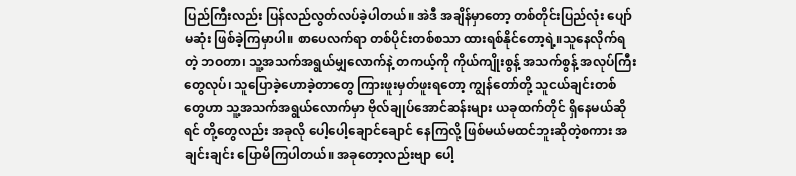ပြည်ကြီးလည်း ပြန်လည်လွတ်လပ်ခဲ့ပါတယ်။ အဲဒီ အချိန်မှာတော့ တစ်တိုင်းပြည်လုံး ပျော်မဆုံး ဖြစ်ခဲ့ကြမှာပါ။ စာပေလက်ရာ တစ်ပိုင်းတစ်စသာ ထားရစ်နိုင်တော့ရဲ့။သူနေလိုက်ရတဲ့ ဘဝတာ၊ သူ့အသက်အရွယ်မျှလောက်နဲ့ တကယ့်ကို ကိုယ်ကျိုးစွန့် အသက်စွန့် အလုပ်ကြီးတွေလုပ်၊ သူပြောခဲ့ဟောခဲ့တာတွေ ကြားဖူးမှတ်ဖူးရတော့ ကျွန်တော်တို့ သူငယ်ချင်းတစ်တွေဟာ သူ့အသက်အရွယ်လောက်မှာ ဗိုလ်ချုပ်အောင်ဆန်းများ ယခုထက်တိုင် ရှိနေမယ်ဆိုရင် တို့တွေလည်း အခုလို ပေါ့ပေါ့ချောင်ချောင် နေကြလို့ ဖြစ်မယ်မထင်ဘူးဆိုတဲ့စကား အချင်းချင်း ပြောမိကြပါတယ်။ အခုတော့လည်းဗျာ ပေါ့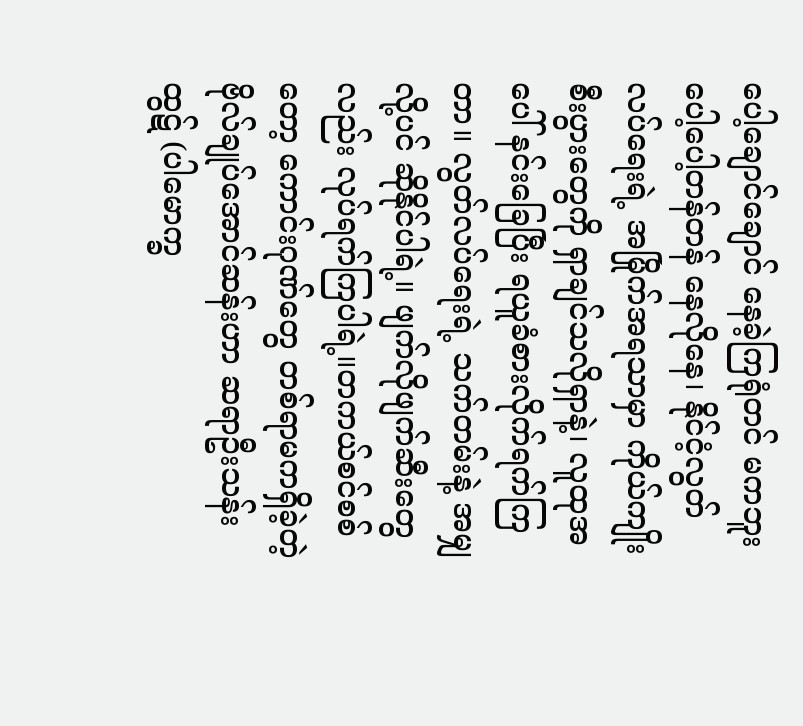ပေါ့ချောင်ချောင် နေခဲ့ကြရုံတင် မကဘူး ပေါ့ပေါ့တန်တန် နေလိုနေ၊ နိုင်ငံ့လွတ်လပ်ရေးရဲ့ အမြိုက်အရသာမှာ ကိုယ်ကျိုးစီးပွားတွေကို ရှာချင်သလိုရှာနဲ့၊ လူထုအပေါ် နင်းခြေပြီး ရယူခံစားလိုက်ရက်ကြတာ။ လွတ်လပ်ရေးရဲ့ သက်တမ်းနဲ့ အမျှလို့ပင် ဆိုနိုင်ပါရဲ့။ ဖျက်လိုဖျက်ဆီးတွေလည်း လုပ်ရက်ကြပါရဲ့။တကယ်စင်စစ်တော့ ကောင်းဂုဏ်တွေ တစ်ရာမကရှိခဲ့တဲ့ ဗိုလ်ချုပ်အောင်ဆန်းဟာ ဆရာဦးသန်းထွဋ် (ပါမောက္ခ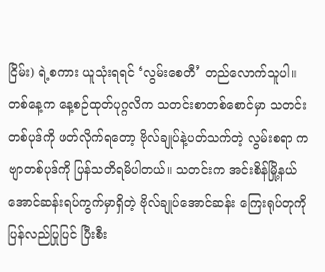ငြိမ်း) ရဲ့စကား ယူသုံးရရင် ‘လွမ်းစေတီ’ တည်လောက်သူပါ။ တစ်နေ့က နေ့စဉ်ထုတ်ပုဂ္ဂလိက သတင်းစာတစ်စောင်မှာ သတင်းတစ်ပုဒ်ကို ဖတ်လိုက်ရတော့ ဗိုလ်ချုပ်နဲ့ပတ်သက်တဲ့ လွမ်းစရာ ကဗျာတစ်ပုဒ်ကို ပြန်သတိရမိပါတယ်။ သတင်းက အင်းစိန်မြို့နယ် အောင်ဆန်းရပ်ကွက်မှာရှိတဲ့ ဗိုလ်ချုပ်အောင်ဆန်း ကြေးရုပ်တုကို ပြန်လည်ပြုပြင် ပြီးစီး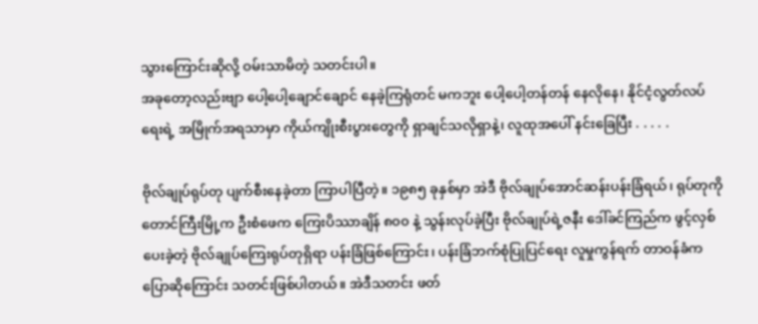သွားကြောင်းဆိုလို့ ဝမ်းသာမိတဲ့ သတင်းပါ။
အခုတော့လည်းဗျာ ပေါ့ပေါ့ချောင်ချောင် နေခဲ့ကြရုံတင် မကဘူး ပေါ့ပေါ့တန်တန် နေလိုနေ၊ နိုင်ငံ့လွတ်လပ်ရေးရဲ့ အမြိုက်အရသာမှာ ကိုယ်ကျိုးစီးပွားတွေကို ရှာချင်သလိုရှာနဲ့၊ လူထုအပေါ် နင်းခြေပြီး . . . . .

ဗိုလ်ချုပ်ရုပ်တု ပျက်စီးနေခဲ့တာ ကြာပါပြီတဲ့။ ၁၉၈၅ ခုနှစ်မှာ အဲဒီ ဗိုလ်ချုပ်အောင်ဆန်းပန်းခြံရယ်၊ ရုပ်တုကို တောင်ကြီးမြို့က ဦးစံဖေက ကြေးပိဿာချိန် ၈၀၀ နဲ့ သွန်းလုပ်ခဲ့ပြီး ဗိုလ်ချုပ်ရဲ့ဇနီး ဒေါ်ခင်ကြည်က ဖွင့်လှစ်ပေးခဲ့တဲ့ ဗိုလ်ချုပ်ကြေးရုပ်တုရှိရာ ပန်းခြံဖြစ်ကြောင်း၊ ပန်းခြံဘက်စုံပြုပြင်ရေး လူမှုကွန်ရက် တာဝန်ခံက ပြောဆိုကြောင်း သတင်းဖြစ်ပါတယ်။ အဲဒီသတင်း ဖတ်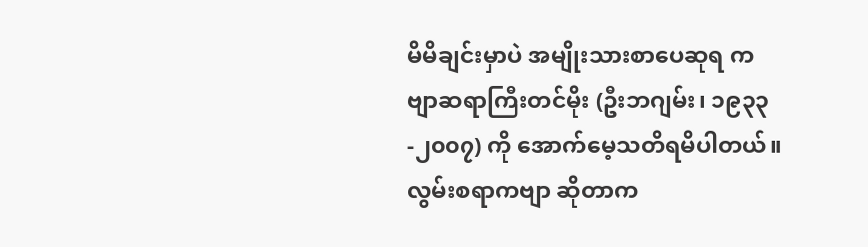မိမိချင်းမှာပဲ အမျိုးသားစာပေဆုရ ကဗျာဆရာကြီးတင်မိုး (ဦးဘဂျမ်း၊ ၁၉၃၃-၂၀၀၇) ကို အောက်မေ့သတိရမိပါတယ်။ လွမ်းစရာကဗျာ ဆိုတာက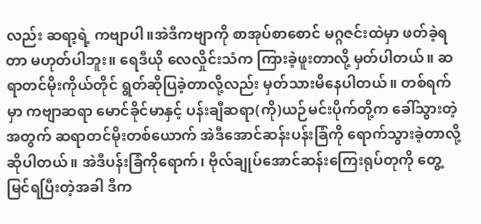လည်း ဆရာ့ရဲ့ ကဗျာပါ။အဲဒီကဗျာကို စာအုပ်စာစောင် မဂ္ဂဇင်းထဲမှာ ဖတ်ခဲ့ရတာ မဟုတ်ပါဘူး။ ရေဒီယို လေလှိုင်းသံက ကြားခဲ့ဖူးတာလို့ မှတ်ပါတယ်။ ဆရာတင်မိုးကိုယ်တိုင် ရွတ်ဆိုပြခဲ့တာလို့လည်း မှတ်သားမိနေပါတယ်။ တစ်ရက်မှာ ကဗျာဆရာ မောင်ခိုင်မာနှင့် ပန်းချီဆရာ(ကို)ယဉ်မင်းပိုက်တို့က ခေါ်သွားတဲ့အတွက် ဆရာတင်မိုးတစ်ယောက် အဲဒီအောင်ဆန်းပန်းခြံကို ရောက်သွားခဲ့တာလို့ ဆိုပါတယ်။ အဲဒီပန်းခြံကိုရောက်၊ ဗိုလ်ချုပ်အောင်ဆန်းကြေးရုပ်တုကို တွေ့မြင်ရပြီးတဲ့အခါ ဒီက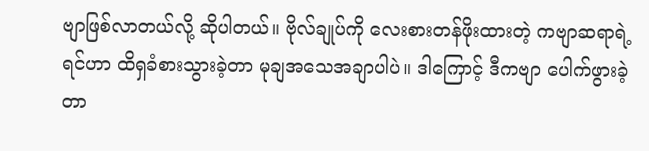ဗျာဖြစ်လာတယ်လို့ ဆိုပါတယ်။ ဗိုလ်ချုပ်ကို လေးစားတန်ဖိုးထားတဲ့ ကဗျာဆရာရဲ့ ရင်ဟာ ထိရှခံစားသွားခဲ့တာ မုချအသေအချာပါပဲ။ ဒါကြောင့် ဒီကဗျာ ပေါက်ဖွားခဲ့တာ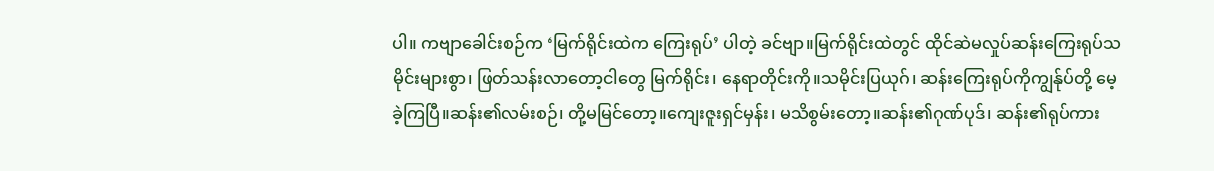ပါ။ ကဗျာခေါင်းစဉ်က ‘မြက်ရိုင်းထဲက ကြေးရုပ်’ ပါတဲ့ ခင်ဗျာ။မြက်ရိုင်းထဲတွင် ထိုင်ဆဲမလှုပ်ဆန်းကြေးရုပ်သမိုင်းများစွာ၊ ဖြတ်သန်းလာတော့ငါတွေ မြက်ရိုင်း၊ နေရာတိုင်းကို။သမိုင်းပြယုဂ်၊ ဆန်းကြေးရုပ်ကိုကျွန်ုပ်တို့ မေ့ခဲ့ကြပြီ။ဆန်း၏လမ်းစဉ်၊ တို့မမြင်တော့။ကျေးဇူးရှင်မှန်း၊ မသိစွမ်းတော့။ဆန်း၏ဂုဏ်ပုဒ်၊ ဆန်း၏ရုပ်ကား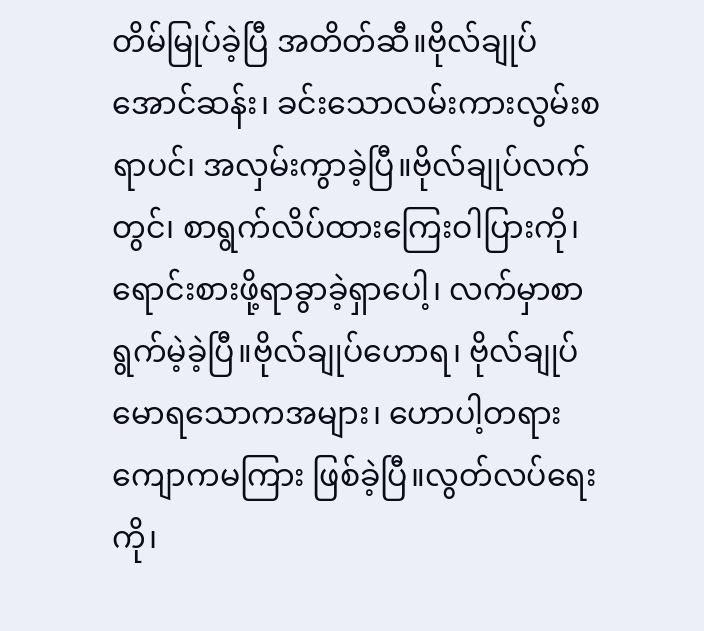တိမ်မြုပ်ခဲ့ပြီ အတိတ်ဆီ။ဗိုလ်ချုပ်အောင်ဆန်း၊ ခင်းသောလမ်းကားလွမ်းစရာပင်၊ အလှမ်းကွာခဲ့ပြီ။ဗိုလ်ချုပ်လက်တွင်၊ စာရွက်လိပ်ထားကြေးဝါပြားကို၊ ရောင်းစားဖို့ရာခွာခဲ့ရှာပေါ့၊ လက်မှာစာရွက်မဲ့ခဲ့ပြီ။ဗိုလ်ချုပ်ဟောရ၊ ဗိုလ်ချုပ်မောရသောကအများ၊ ဟောပါ့တရားကျောကမကြား ဖြစ်ခဲ့ပြီ။လွတ်လပ်ရေးကို၊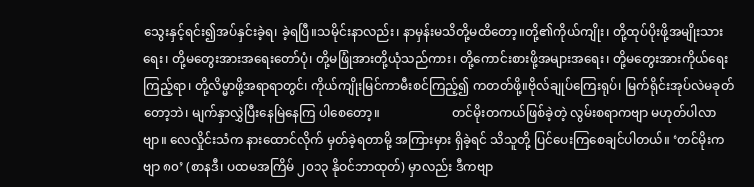သွေးနှင့်ရင်း၍အပ်နှင်းခဲ့ရ၊ ခဲ့ရပြီ။သမိုင်းနာလည်း၊ နာမှန်းမသိတို့မထိတော့။တို့၏ကိုယ်ကျိုး၊ တို့ထုပ်ပိုးဖို့အမျိုးသားရေး၊ တို့မတွေးအားအရေးတော်ပုံ၊ တို့မဖြုံအားတို့ယုံသည်ကား၊ တို့ကောင်းစားဖို့အများအရေး၊ တို့မတွေးအားကိုယ်ရေးကြည့်ရာ၊ တို့လိမ္မာဖို့အရာရာတွင်၊ ကိုယ်ကျိုးမြင်ကာမီးစင်ကြည့်၍ ကတတ်ဖို့။ဗိုလ်ချုပ်ကြေးရုပ်၊ မြက်ရိုင်းအုပ်လဲမခုတ်တော့ဘဲ၊ မျက်နှာလွှဲပြီးနေမြဲနေကြ ပါစေတော့။                       တင်မိုးတကယ်ဖြစ်ခဲ့တဲ့ လွမ်းစရာကဗျာ မဟုတ်ပါလာဗျာ။ လေလှိုင်းသံက နားထောင်လိုက် မှတ်ခဲ့ရတာမို့ အကြားမှား ရှိခဲ့ရင် သိသူတို့ ပြင်ပေးကြစေချင်ပါတယ်။ ‘တင်မိုးကဗျာ ၈၀’ (စာနဒီ၊ ပထမအကြိမ် ၂၀၁၃ နိုဝင်ဘာထုတ်) မှာလည်း ဒီကဗျာ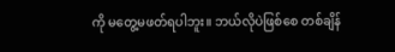ကို မတွေ့မဖတ်ရပါဘူး။ ဘယ်လိုပဲဖြစ်စေ တစ်ချိန်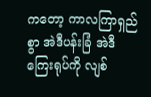ကတော့ ကာလကြာရှည်စွာ အဲဒီပန်းခြံ အဲဒီကြေးရုပ်ကို လျစ်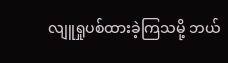လျူရှုပစ်ထားခဲ့ကြသမို့ ဘယ်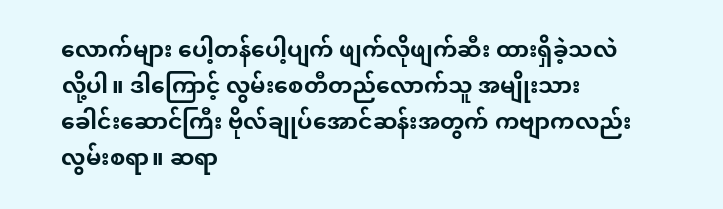လောက်များ ပေါ့တန်ပေါ့ပျက် ဖျက်လိုဖျက်ဆီး ထားရှိခဲ့သလဲလို့ပါ။ ဒါကြောင့် လွမ်းစေတီတည်လောက်သူ အမျိုးသားခေါင်းဆောင်ကြီး ဗိုလ်ချုပ်အောင်ဆန်းအတွက် ကဗျာကလည်း လွမ်းစရာ။ ဆရာ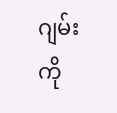ဂျမ်းကို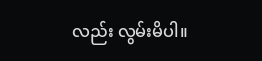လည်း လွမ်းမိပါ။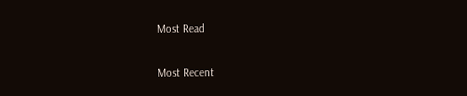Most Read

Most Recent